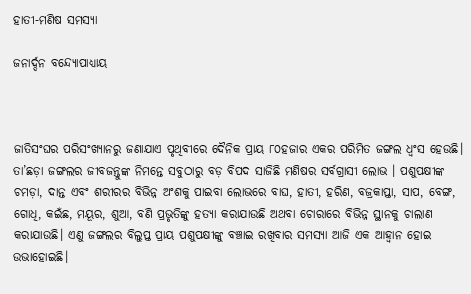ହାତୀ-ମଣିଷ ସମସ୍ୟା

ଜନାର୍ଦ୍ଦନ ବନ୍ଦ୍ୟୋପାଧ୍ୟାୟ



ଜାତିସଂଘର ପରିସଂଖ୍ୟାନରୁ ଜଣାଯାଏ ପୃଥିବୀରେ ଦୈନିକ ପ୍ରାୟ ୮୦ହଜାର ଏକର ପରିମିତ ଜଙ୍ଗଲ ଧ୍ୱଂସ ହେଉଛି। ତା’ଛଡ଼ା ଜଙ୍ଗଲର ଜୀବଜନ୍ତୁଙ୍କ ନିମନ୍ତେ ସବୁଠାରୁ ବଡ଼ ବିପଦ ସାଜିଛି ମଣିଷର ସର୍ବଗ୍ରାସୀ ଲୋଭ । ପଶୁପକ୍ଷୀଙ୍କ ଚମଡ଼ା, ଦାନ୍ତ ଏବଂ ଶରୀରର ବିଭିନ୍ନ ଅଂଶକୁ ପାଇବା ଲୋଭରେ ବାଘ, ହାତୀ, ହରିଣ, ବଜ୍ରକାପ୍ତା, ସାପ, ବେଙ୍ଗ, ଗୋଧି, କଇଁଛ, ମୟୂର, ଶୁଆ, ବଣି ପ୍ରଭୃତିଙ୍କୁ ହତ୍ୟା କରାଯାଉଛି ଅଥବା ଚୋରାରେ ବିଭିନ୍ନ ସ୍ଥାନକୁ ଚାଲାଣ କରାଯାଉଛି। ଏଣୁ ଜଙ୍ଗଲର ବିଲୁପ୍ତ ପ୍ରାୟ ପଶୁପକ୍ଷୀଙ୍କୁ ବଞ୍ଚାଇ ରଖିବାର ସମସ୍ୟା ଆଜି ଏକ ଆହ୍ବାନ ହୋଇ ଉଭାହୋଇଛି।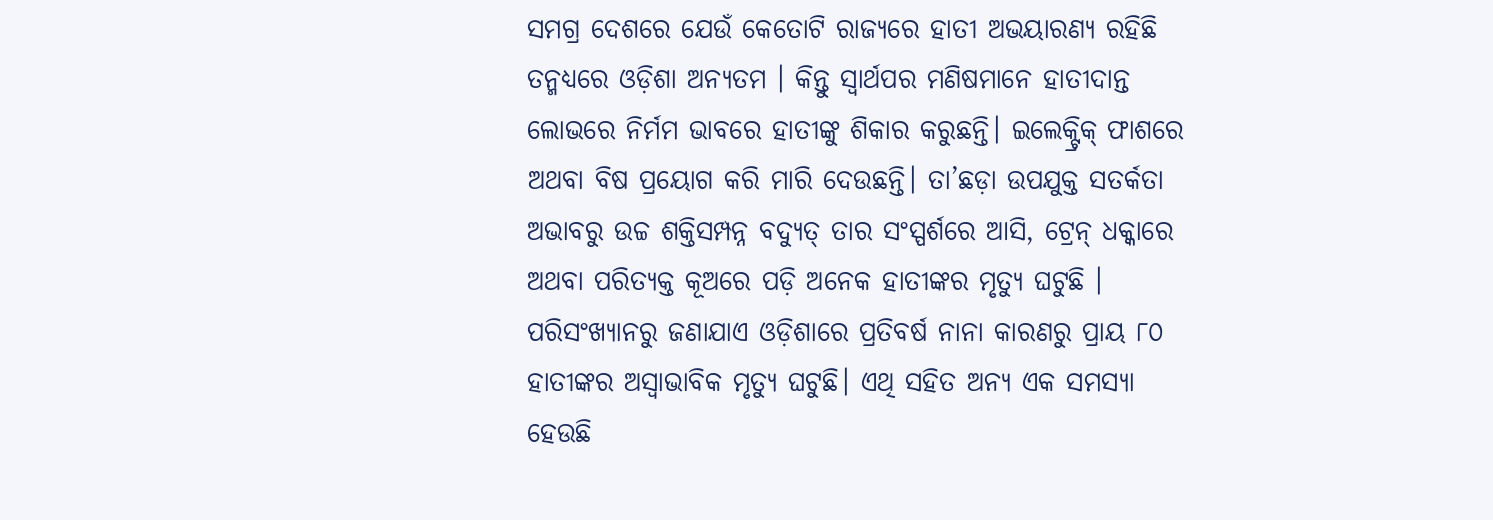ସମଗ୍ର ଦେଶରେ ଯେଉଁ କେତୋଟି ରାଜ୍ୟରେ ହାତୀ ଅଭୟାରଣ୍ୟ ରହିଛି ତନ୍ମଧ୍ୟରେ ଓଡ଼ିଶା ଅନ୍ୟତମ । କିନ୍ତୁ ସ୍ବାର୍ଥପର ମଣିଷମାନେ ହାତୀଦାନ୍ତ ଲୋଭରେ ନିର୍ମମ ଭାବରେ ହାତୀଙ୍କୁ ଶିକାର କରୁଛନ୍ତି। ଇଲେକ୍ଟ୍ରିକ୍‌ ଫାଶରେ ଅଥବା ବିଷ ପ୍ରୟୋଗ କରି ମାରି ଦେଉଛନ୍ତି। ତା’ଛଡ଼ା ଉପଯୁକ୍ତ ସତର୍କତା ଅଭାବରୁ ଉଚ୍ଚ ଶକ୍ତିସମ୍ପନ୍ନ ବଦ୍ୟୁତ୍‌ ତାର ସଂସ୍ପର୍ଶରେ ଆସି, ଟ୍ରେନ୍‌ ଧକ୍କାରେ ଅଥବା ପରିତ୍ୟକ୍ତ କୂଅରେ ପଡ଼ି ଅନେକ ହାତୀଙ୍କର ମୃତ୍ୟୁ ଘଟୁଛି । ପରିସଂଖ୍ୟାନରୁ ଜଣାଯାଏ ଓଡ଼ିଶାରେ ପ୍ରତିବର୍ଷ ନାନା କାରଣରୁ ପ୍ରାୟ ୮୦ ହାତୀଙ୍କର ଅସ୍ବାଭାବିକ ମୃତ୍ୟୁ ଘଟୁଛି। ଏଥି ସହିତ ଅନ୍ୟ ଏକ ସମସ୍ୟା ହେଉଛି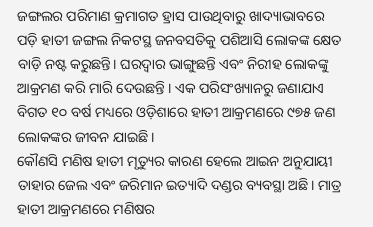ଜଙ୍ଗଲର ପରିମାଣ କ୍ରମାଗତ ହ୍ରାସ ପାଉଥିବାରୁ ଖାଦ୍ୟାଭାବରେ ପଡ଼ି ହାତୀ ଜଙ୍ଗଲ ନିକଟସ୍ଥ ଜନବସତିକୁ ପଶିଆସି ଲୋକଙ୍କ କ୍ଷେତ ବାଡ଼ି ନଷ୍ଟ କରୁଛନ୍ତି। ଘରଦ୍ୱାର ଭାଙ୍ଗୁଛନ୍ତି ଏବଂ ନିରୀହ ଲୋକଙ୍କୁ ଆକ୍ରମଣ କରି ମାରି ଦେଉଛନ୍ତି । ଏକ ପରିସଂଖ୍ୟାନରୁ ଜଣାଯାଏ ବିଗତ ୧୦ ବର୍ଷ ମଧ୍ୟରେ ଓଡ଼ିଶାରେ ହାତୀ ଆକ୍ରମଣରେ ୯୭୫ ଜଣ ଲୋକଙ୍କର ଜୀବନ ଯାଇଛି।
କୌଣସି ମଣିଷ ହାତୀ ମୃତ୍ୟୁର କାରଣ ହେଲେ ଆଇନ ଅନୁଯାୟୀ ତାହାର ଜେଲ ଏବଂ ଜରିମାନ ଇତ୍ୟାଦି ଦଣ୍ଡର ବ୍ୟବସ୍ଥା ଅଛି। ମାତ୍ର ହାତୀ ଆକ୍ରମଣରେ ମଣିଷର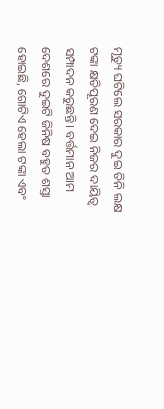ମୃତ୍ୟୁ ଘଟିଲେ ସରକାର ଦୁଇ ତିନି ଲକ୍ଷ ଟଙ୍କା କ୍ଷତିପୂରଣ ଦେଇ ନିଜର ଦାୟିତ୍ୱ ସମ୍ପାଦନ କରୁଛନ୍ତି। ବର୍ତ୍ତମାନ ଆମ ଦେଶରେ ଦୁଇଟି ଜିନିଷ ବହୁତ ଶସ୍ତା ହୋଇଛି, ଗୋଟିଏ ହେଲା ଟଙ୍କା ଏବଂ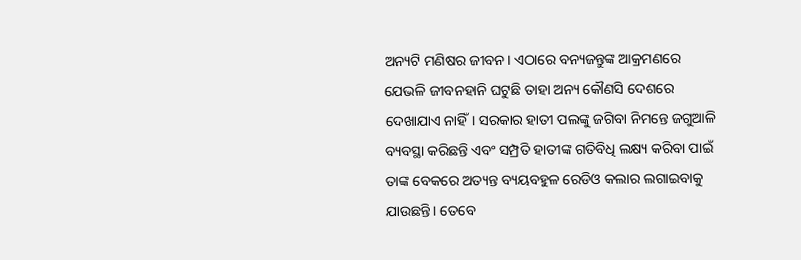ଅନ୍ୟଟି ମଣିଷର ଜୀବନ। ଏଠାରେ ବନ୍ୟଜନ୍ତୁଙ୍କ ଆକ୍ରମଣରେ ଯେଭଳି ଜୀବନହାନି ଘଟୁଛି ତାହା ଅନ୍ୟ କୌଣସି ଦେଶରେ ଦେଖାଯାଏ ନାହିଁ। ସରକାର ହାତୀ ପଲଙ୍କୁ ଜଗିବା ନିମନ୍ତେ ଜଗୁଆଳି ବ୍ୟବସ୍ଥା କରିଛନ୍ତି ଏବଂ ସମ୍ପ୍ରତି ହାତୀଙ୍କ ଗତିବିଧି ଲକ୍ଷ୍ୟ କରିବା ପାଇଁ ତାଙ୍କ ବେକରେ ଅତ୍ୟନ୍ତ ବ୍ୟୟବହୁଳ ରେଡିଓ କଲାର ଲଗାଇବାକୁ ଯାଉଛନ୍ତି। ତେବେ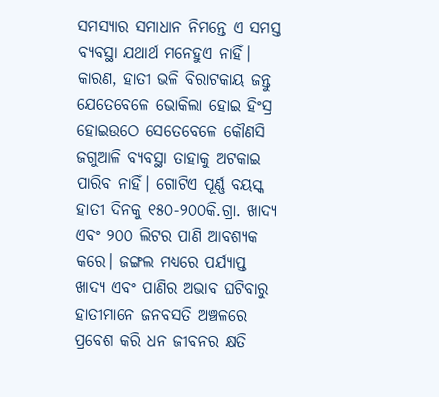ସମସ୍ୟାର ସମାଧାନ ନିମନ୍ତେ ଏ ସମସ୍ତ ବ୍ୟବସ୍ଥା ଯଥାର୍ଥ ମନେହୁଏ ନାହିଁ। କାରଣ, ହାତୀ ଭଳି ବିରାଟକାୟ ଜନ୍ତୁ ଯେତେବେଳେ ଭୋକିଲା ହୋଇ ହିଂସ୍ର ହୋଇଉଠେ ସେତେବେଳେ କୌଣସି ଜଗୁଆଳି ବ୍ୟବସ୍ଥା ତାହାକୁ ଅଟକାଇ ପାରିବ ନାହିଁ। ଗୋଟିଏ ପୂର୍ଣ୍ଣ ବୟସ୍କ ହାତୀ ଦିନକୁ ୧୫୦-୨୦୦କି.ଗ୍ରା. ଖାଦ୍ୟ ଏବଂ ୨୦୦ ଲିଟର ପାଣି ଆବଶ୍ୟକ କରେ। ଜଙ୍ଗଲ ମଧ୍ୟରେ ପର୍ଯ୍ୟାପ୍ତ ଖାଦ୍ୟ ଏବଂ ପାଣିର ଅଭାବ ଘଟିବାରୁ ହାତୀମାନେ ଜନବସତି ଅଞ୍ଚଳରେ ପ୍ରବେଶ କରି ଧନ ଜୀବନର କ୍ଷତି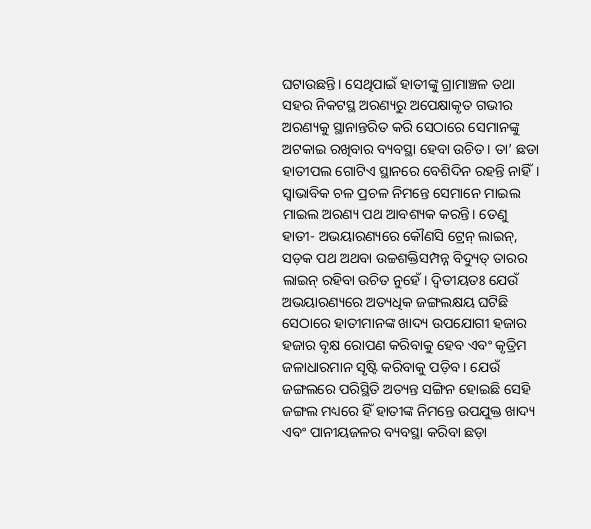ଘଟାଉଛନ୍ତି। ସେଥିପାଇଁ ହାତୀଙ୍କୁ ଗ୍ରାମାଞ୍ଚଳ ତଥା ସହର ନିକଟସ୍ଥ ଅରଣ୍ୟରୁ ଅପେକ୍ଷାକୃତ ଗଭୀର ଅରଣ୍ୟକୁ ସ୍ଥାନାନ୍ତରିତ କରି ସେଠାରେ ସେମାନଙ୍କୁ ଅଟକାଇ ରଖିବାର ବ୍ୟବସ୍ଥା ହେବା ଉଚିତ। ତା’ ଛଡା ହାତୀପଲ ଗୋଟିଏ ସ୍ଥାନରେ ବେଶିଦିନ ରହନ୍ତି ନାହିଁ। ସ୍ବାଭାବିକ ଚଳ ପ୍ରଚଳ ନିମନ୍ତେ ସେମାନେ ମାଇଲ ମାଇଲ ଅରଣ୍ୟ ପଥ ଆବଶ୍ୟକ କରନ୍ତି। ତେଣୁ ହାତୀ- ଅଭୟାରଣ୍ୟରେ କୌଣସି ଟ୍ରେନ୍‌ ଲାଇନ୍‌, ସଡ଼କ ପଥ ଅଥବା ଉଚ୍ଚଶକ୍ତିସମ୍ପନ୍ନ ବିଦ୍ୟୁତ୍‌ ତାରର ଲାଇନ୍‌ ରହିବା ଉଚିତ ନୁହେଁ। ଦ୍ୱିତୀୟତଃ ଯେଉଁ ଅଭୟାରଣ୍ୟରେ ଅତ୍ୟଧିକ ଜଙ୍ଗଲକ୍ଷୟ ଘଟିଛି ସେଠାରେ ହାତୀମାନଙ୍କ ଖାଦ୍ୟ ଉପଯୋଗୀ ହଜାର ହଜାର ବୃକ୍ଷ ରୋପଣ କରିବାକୁ ହେବ ଏବଂ କୃତ୍ରିମ ଜଳାଧାରମାନ ସୃଷ୍ଟି କରିବାକୁ ପଡ଼ିବ। ଯେଉଁ ଜଙ୍ଗଲରେ ପରିସ୍ଥିତି ଅତ୍ୟନ୍ତ ସଙ୍ଗିନ ହୋଇଛି ସେହି ଜଙ୍ଗଲ ମଧ୍ୟରେ ହିଁ ହାତୀଙ୍କ ନିମନ୍ତେ ଉପଯୁକ୍ତ ଖାଦ୍ୟ ଏବଂ ପାନୀୟଜଳର ବ୍ୟବସ୍ଥା କରିବା ଛଡ଼ା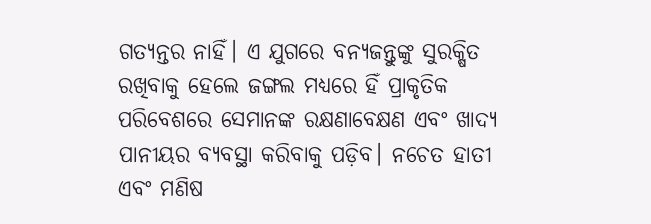ଗତ୍ୟନ୍ତର ନାହିଁ। ଏ ଯୁଗରେ ବନ୍ୟଜନ୍ତୁଙ୍କୁ ସୁରକ୍ଷିତ ରଖିବାକୁ ହେଲେ ଜଙ୍ଗଲ ମଧ୍ୟରେ ହିଁ ପ୍ରାକୃତିକ ପରିବେଶରେ ସେମାନଙ୍କ ରକ୍ଷଣାବେକ୍ଷଣ ଏବଂ ଖାଦ୍ୟ ପାନୀୟର ବ୍ୟବସ୍ଥା କରିବାକୁ ପଡ଼ିବ। ନଚେତ ହାତୀ ଏବଂ ମଣିଷ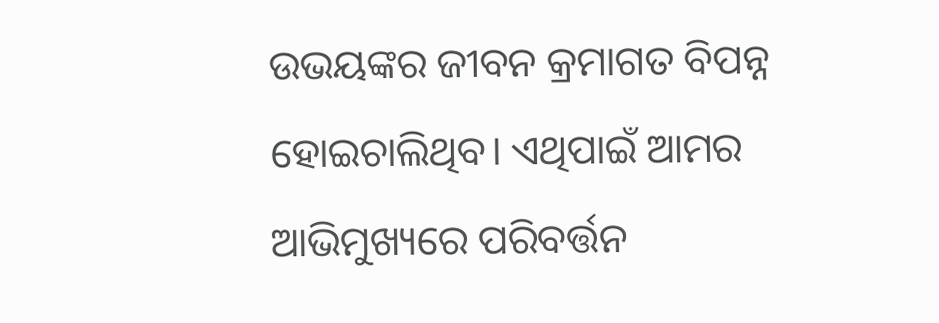ଉଭୟଙ୍କର ଜୀବନ କ୍ରମାଗତ ବିପନ୍ନ ହୋଇଚାଲିଥିବ। ଏଥିପାଇଁ ଆମର ଆଭିମୁଖ୍ୟରେ ପରିବର୍ତ୍ତନ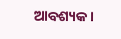ଆବଶ୍ୟକ।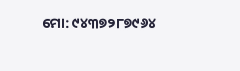ମୋ: ୯୪୩୭୨୮୭୯୬୪